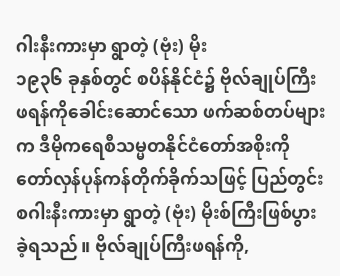ဂါးနီးကားမှာ ရွာတဲ့ (ဗုံး) မိုး
၁၉၃၆ ခုနှစ်တွင် စပိန်နိုင်ငံ၌ ဗိုလ်ချုပ်ကြီးဖရန်ကိုခေါင်းဆောင်သော ဖက်ဆစ်တပ်များက ဒီမိုကရေစီသမ္မတနိုင်ငံတော်အစိုးကို တော်လှန်ပုန်ကန်တိုက်ခိုက်သဖြင့် ပြည်တွင်းစဂါးနီးကားမှာ ရွာတဲ့ (ဗုံး) မိုးစ်ကြီးဖြစ်ပွားခဲ့ရသည်။ ဗိုလ်ချုပ်ကြီးဖရန်ကို,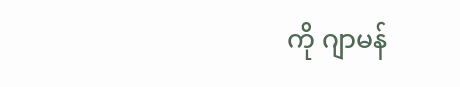ကို ဂျာမန်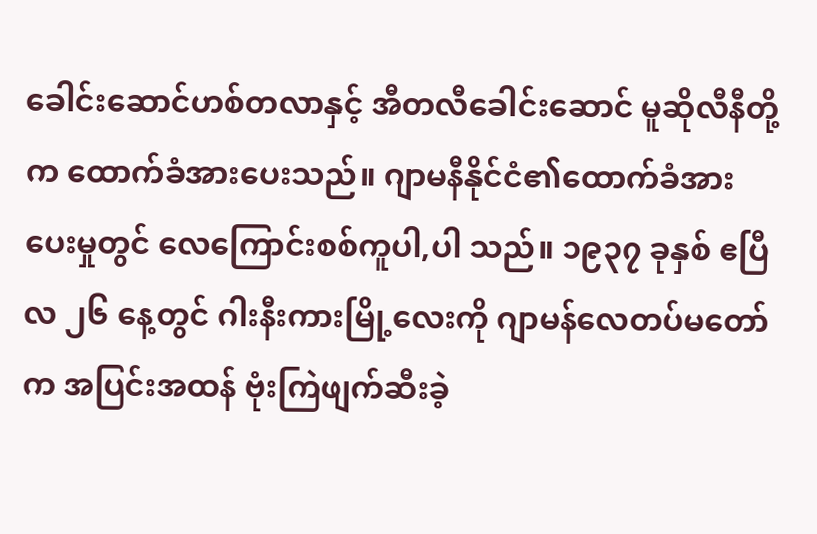ခေါင်းဆောင်ဟစ်တလာနှင့် အီတလီခေါင်းဆောင် မူဆိုလီနီတို့က ထောက်ခံအားပေးသည်။ ဂျာမနီနိုင်ငံ၏ထောက်ခံအားပေးမှုတွင် လေကြောင်းစစ်ကူပါ,ပါ သည်။ ၁၉၃၇ ခုနှစ် ဧပြီလ ၂၆ နေ့တွင် ဂါးနီးကားမြို့လေးကို ဂျာမန်လေတပ်မတော်က အပြင်းအထန် ဗုံးကြဲဖျက်ဆီးခဲ့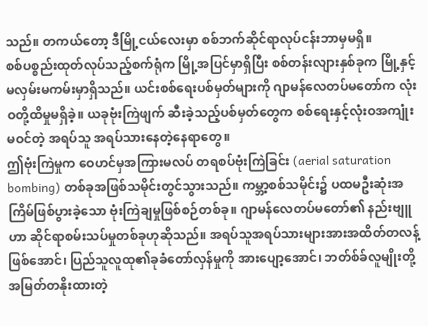သည်။ တကယ်တော့ ဒီမြို့ငယ်လေးမှာ စစ်ဘက်ဆိုင်ရာလုပ်ငန်းဘာမှမရှိ။
စစ်ပစ္စည်းထုတ်လုပ်သည့်စက်ရုံက မြို့အပြင်မှာရှိပြီး စစ်တန်းလျားနှစ်ခုက မြို့နှင့်မလှမ်းမကမ်းမှာရှိသည်။ ယင်းစစ်ရေးပစ်မှတ်များကို ဂျာမန်လေတပ်မတော်က လုံးဝတို့ထိမှုမရှိခဲ့။ ယခုဗုံးကြဲဖျက် ဆီးခဲ့သည့်ပစ်မှတ်တွေက စစ်ရေးနှင့်လုံးဝအကျုံးမဝင်တဲ့ အရပ်သူ အရပ်သားနေတဲ့နေရာတွေ။
ဤဗုံးကြဲမှုက ဝေဟင်မှအကြားမလပ် တရစပ်ဗုံးကြဲခြင်း (aerial saturation bombing) တစ်ခုအဖြစ်သမိုင်းတွင်သွားသည်။ ကမ္ဘာ့စစ်သမိုင်း၌ ပထမဦးဆုံးအကြိမ်ဖြစ်ပွားခဲ့သော ဗုံးကြဲချမှုဖြစ်စဉ်တစ်ခု။ ဂျာမန်လေတပ်မတော်၏ နည်းဗျူဟာ ဆိုင်ရာစမ်းသပ်မှုတစ်ခုဟုဆိုသည်။ အရပ်သူအရပ်သားများအားအထိတ်တလန့်ဖြစ်အောင်၊ ပြည်သူလူထု၏ခုခံတော်လှန်မှုကို အားပျော့အောင်၊ ဘတ်စ်ခ်လူမျိုးတို့အမြတ်တနိုးထားတဲ့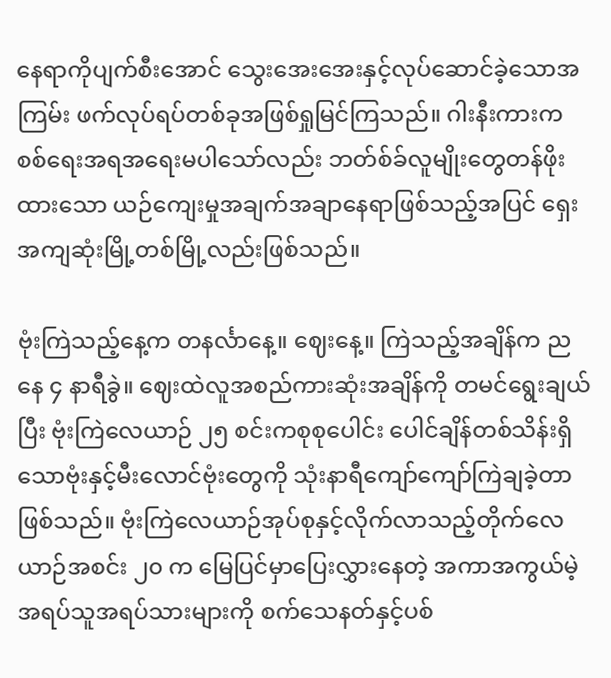နေရာကိုပျက်စီးအောင် သွေးအေးအေးနှင့်လုပ်ဆောင်ခဲ့သောအကြမ်း ဖက်လုပ်ရပ်တစ်ခုအဖြစ်ရှုမြင်ကြသည်။ ဂါးနီးကားက စစ်ရေးအရအရေးမပါသော်လည်း ဘတ်စ်ခ်လူမျိုးတွေတန်ဖိုးထားသော ယဉ်ကျေးမှုအချက်အချာနေရာဖြစ်သည့်အပြင် ရှေးအကျဆုံးမြို့တစ်မြို့လည်းဖြစ်သည်။

ဗုံးကြဲသည့်နေ့က တနင်္လာနေ့။ ဈေးနေ့။ ကြဲသည့်အချိန်က ညနေ ၄ နာရီခွဲ။ ဈေးထဲလူအစည်ကားဆုံးအချိန်ကို တမင်ရွေးချယ်ပြီး ဗုံးကြဲလေယာဉ် ၂၅ စင်းကစုစုပေါင်း ပေါင်ချိန်တစ်သိန်းရှိသောဗုံးနှင့်မီးလောင်ဗုံးတွေကို သုံးနာရီကျော်ကျော်ကြဲချခဲ့တာဖြစ်သည်။ ဗုံးကြဲလေယာဉ်အုပ်စုနှင့်လိုက်လာသည့်တိုက်လေယာဉ်အစင်း ၂၀ က မြေပြင်မှာပြေးလွှားနေတဲ့ အကာအကွယ်မဲ့အရပ်သူအရပ်သားများကို စက်သေနတ်နှင့်ပစ်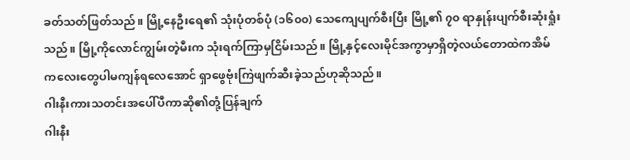ခတ်သတ်ဖြတ်သည်။ မြို့နေဦးရေ၏ သုံးပုံတစ်ပုံ (၁၆၀၀) သေကျေပျက်စီးပြီး မြို့၏ ၇၀ ရာနှုန်းပျက်စီးဆုံးရှုံးသည်။ မြို့ကိုလောင်ကျွမ်းတဲ့မီးက သုံးရက်ကြာမှငြိမ်းသည်။ မြို့နှင့်လေးမိုင်အကွာမှာရှိတဲ့လယ်တောထဲကအိမ်ကလေးတွေပါမကျန်ရလေအောင် ရှာဖွေဗုံးကြဲဖျက်ဆီးခဲ့သည်ဟုဆိုသည်။
ဂါးနီးကားသတင်းအပေါ်ပီကာဆို၏တုံ့ပြန်ချက်
ဂါးနီး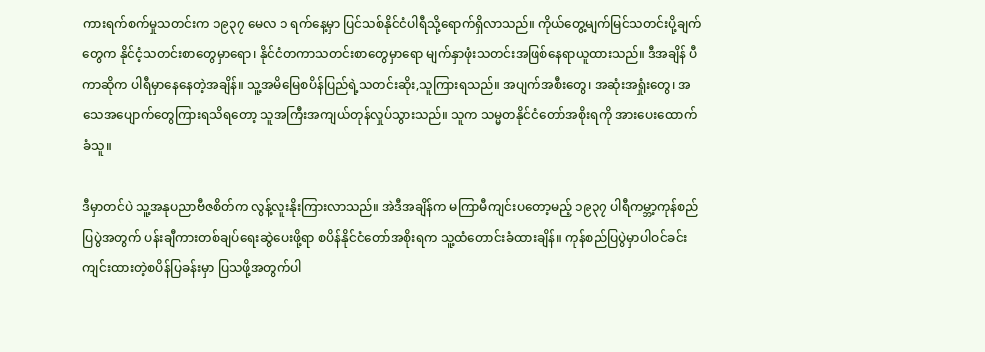ကားရက်စက်မှုသတင်းက ၁၉၃၇ မေလ ၁ ရက်နေ့မှာ ပြင်သစ်နိုင်ငံပါရီသို့ရောက်ရှိလာသည်။ ကိုယ်တွေ့မျက်မြင်သတင်းပို့ချက်တွေက နိုင်ငံ့သတင်းစာတွေမှာရော၊ နိုင်ငံတကာသတင်းစာတွေမှာရော မျက်နှာဖုံးသတင်းအဖြစ်နေရာယူထားသည်။ ဒီအချိန် ပီကာဆိုက ပါရီမှာနေနေတဲ့အချိန်။ သူ့အမိမြေစပိန်ပြည်ရဲ့သတင်းဆိုး,သူကြားရသည်။ အပျက်အစီးတွေ၊ အဆုံးအရှုံးတွေ၊ အသေအပျောက်တွေကြားရသိရတော့ သူအကြီးအကျယ်တုန်လှုပ်သွားသည်။ သူက သမ္မတနိုင်ငံတော်အစိုးရကို အားပေးထောက်ခံသူ။

ဒီမှာတင်ပဲ သူ့အနုပညာဗီဇစိတ်က လွန့်လူးနိုးကြားလာသည်။ အဲဒီအချိန်က မကြာမီကျင်းပတော့မည့် ၁၉၃၇ ပါရီကမ္ဘာ့ကုန်စည်ပြပွဲအတွက် ပန်းချီကားတစ်ချပ်ရေးဆွဲပေးဖို့ရာ စပိန်နိုင်ငံတော်အစိုးရက သူ့ထံတောင်းခံထားချိန်။ ကုန်စည်ပြပွဲမှာပါဝင်ခင်းကျင်းထားတဲ့စပိန်ပြခန်းမှာ ပြသဖို့အတွက်ပါ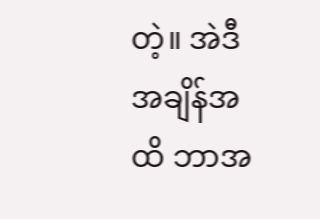တဲ့။ အဲဒီအချိန်အထိ ဘာအ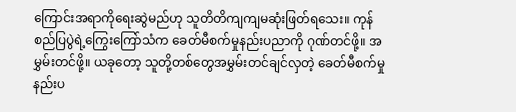ကြောင်းအရာကိုရေးဆွဲမည်ဟု သူတိတိကျကျမဆုံးဖြတ်ရသေး။ ကုန်စည်ပြပွဲရဲ့ကြွေးကြော်သံက ခေတ်မီစက်မှုနည်းပညာကို ဂုဏ်တင်ဖို့။ အမွှမ်းတင်ဖို့။ ယခုတော့ သူတို့တစ်တွေအမွှမ်းတင်ချင်လှတဲ့ ခေတ်မီစက်မှုနည်းပ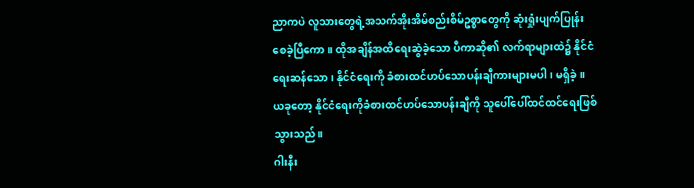ညာကပဲ လူသားတွေရဲ့အသက်အိုးအိမ်စည်းစိမ်ဥစ္စာတွေကို ဆုံးရှုံးပျက်ပြုန်းစေခဲ့ပြီကော။ ထိုအချိန်အထိရေးဆွဲခဲ့သော ပီကာဆို၏ လက်ရာများထဲ၌ နိုင်ငံရေးဆန်သော၊ နိုင်ငံရေးကို ခံစားထင်ဟပ်သောပန်းချီကားများမပါ၊ မရှိခဲ့။ ယခုတော့ နိုင်ငံရေးကိုခံစားထင်ဟပ်သောပန်းချီကို သူပေါ်ပေါ်ထင်ထင်ရေးဖြစ်သွားသည်။
ဂါးနီး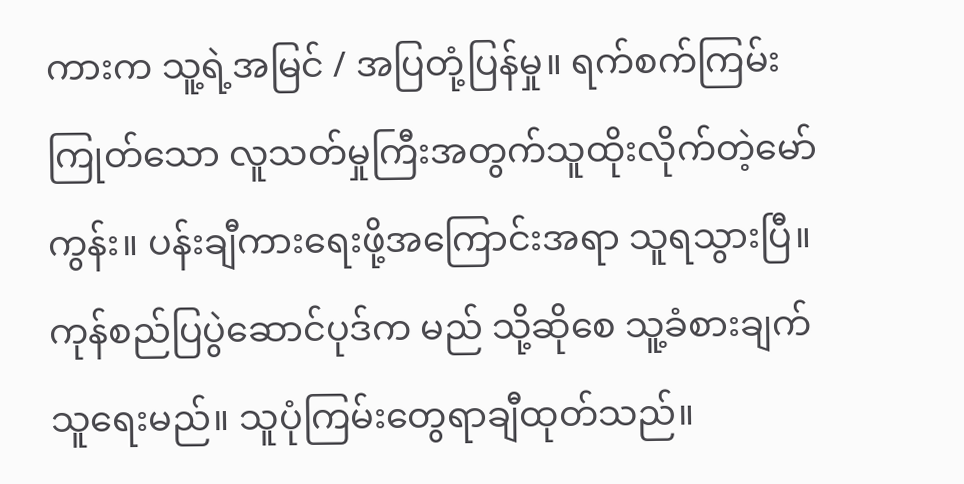ကားက သူ့ရဲ့အမြင် / အပြတုံ့ပြန်မှု။ ရက်စက်ကြမ်းကြုတ်သော လူသတ်မှုကြီးအတွက်သူထိုးလိုက်တဲ့မော်ကွန်း။ ပန်းချီကားရေးဖို့အကြောင်းအရာ သူရသွားပြီ။ ကုန်စည်ပြပွဲဆောင်ပုဒ်က မည် သို့ဆိုစေ သူ့ခံစားချက်သူရေးမည်။ သူပုံကြမ်းတွေရာချီထုတ်သည်။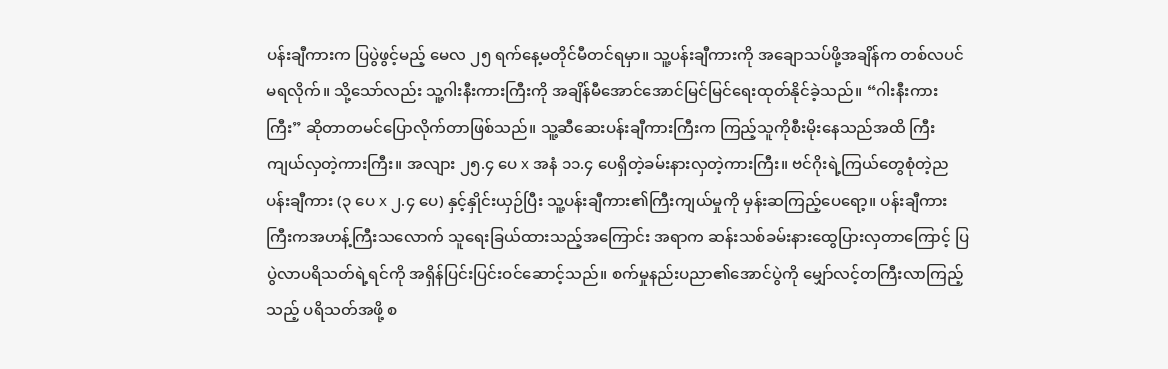ပန်းချီကားက ပြပွဲဖွင့်မည့် မေလ ၂၅ ရက်နေ့မတိုင်မီတင်ရမှာ။ သူ့ပန်းချီကားကို အချောသပ်ဖို့အချိန်က တစ်လပင်မရလိုက်။ သို့သော်လည်း သူ့ဂါးနီးကားကြီးကို အချိန်မီအောင်အောင်မြင်မြင်ရေးထုတ်နိုင်ခဲ့သည်။ “ဂါးနီးကားကြီး” ဆိုတာတမင်ပြောလိုက်တာဖြစ်သည်။ သူ့ဆီဆေးပန်းချီကားကြီးက ကြည့်သူကိုစီးမိုးနေသည်အထိ ကြီးကျယ်လှတဲ့ကားကြီး။ အလျား ၂၅.၄ ပေ x အနံ ၁၁.၄ ပေရှိတဲ့ခမ်းနားလှတဲ့ကားကြီး။ ဗင်ဂိုးရဲ့ကြယ်တွေစုံတဲ့ညပန်းချီကား (၃ ပေ x ၂.၄ ပေ) နှင့်နှိုင်းယှဉ်ပြီး သူ့ပန်းချီကား၏ကြီးကျယ်မှုကို မှန်းဆကြည့်ပေရော့။ ပန်းချီကားကြီးကအဟန့်ကြီးသလောက် သူရေးခြယ်ထားသည့်အကြောင်း အရာက ဆန်းသစ်ခမ်းနားထွေပြားလှတာကြောင့် ပြပွဲလာပရိသတ်ရဲ့ရင်ကို အရှိန်ပြင်းပြင်းဝင်ဆောင့်သည်။ စက်မှုနည်းပညာ၏အောင်ပွဲကို မျှော်လင့်တကြီးလာကြည့်သည့် ပရိသတ်အဖို့ စ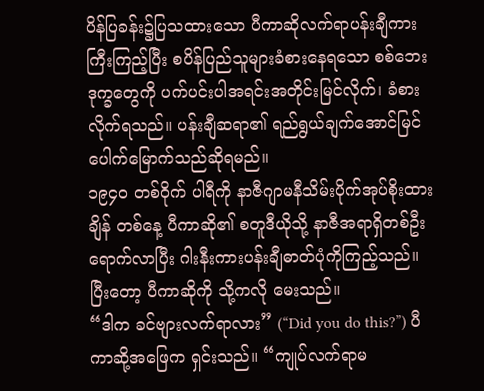ပိန်ပြခန်း၌ပြသထားသော ပီကာဆိုလက်ရာပန်းချီကားကြီးကြည့်ပြီး စပိန်ပြည်သူများခံစားနေရသော စစ်ဘေးဒုက္ခတွေကို ပက်ပင်းပါအရင်းအတိုင်းမြင်လိုက်၊ ခံစားလိုက်ရသည်။ ပန်းချီဆရာ၏ ရည်ရွယ်ချက်အောင်မြင်ပေါက်မြောက်သည်ဆိုရမည်။
၁၉၄၀ တစ်ဝိုက် ပါရီကို နာဇီဂျာမနီသိမ်းပိုက်အုပ်စိုးထားချိန် တစ်နေ့ ပီကာဆို၏ စတူဒီယိုသို့ နာဇီအရာရှိတစ်ဦးရောက်လာပြီး ဂါးနီးကားပန်းချီဓာတ်ပုံကိုကြည့်သည်။ ပြီးတော့ ပီကာဆိုကို သို့ကလို မေးသည်။
“ဒါက ခင်ဗျားလက်ရာလား” (“Did you do this?”) ပီကာဆို့အဖြေက ရှင်းသည်။ “ကျုပ်လက်ရာမ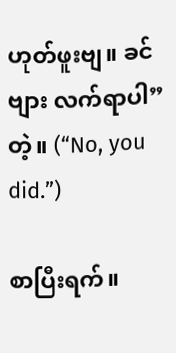ဟုတ်ဖူးဗျ။ ခင်ဗျား လက်ရာပါ” တဲ့။ (“No, you did.”)

စာပြီးရက်။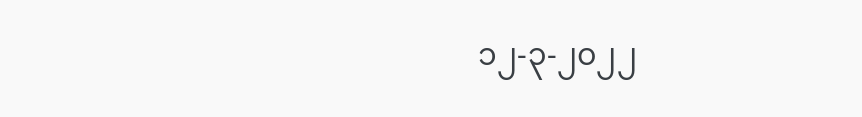၁၂-၃-၂၀၂၂